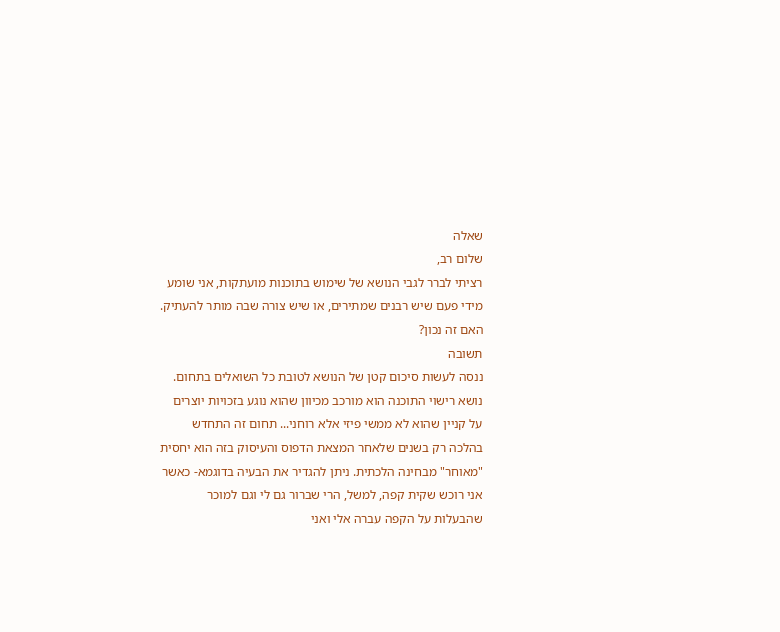שאלה
שלום רב,
רציתי לברר לגבי הנושא של שימוש בתוכנות מועתקות, אני שומע מידי פעם שיש רבנים שמתירים, או שיש צורה שבה מותר להעתיק. האם זה נכון?
תשובה
ננסה לעשות סיכום קטן של הנושא לטובת כל השואלים בתחום. נושא רישוי התוכנה הוא מורכב מכיוון שהוא נוגע בזכויות יוצרים על קניין שהוא לא ממשי פיזי אלא רוחני... תחום זה התחדש בהלכה רק בשנים שלאחר המצאת הדפוס והעיסוק בזה הוא יחסית "מאוחר" מבחינה הלכתית. ניתן להגדיר את הבעיה בדוגמא- כאשר אני רוכש שקית קפה, למשל, הרי שברור גם לי וגם למוכר שהבעלות על הקפה עברה אלי ואני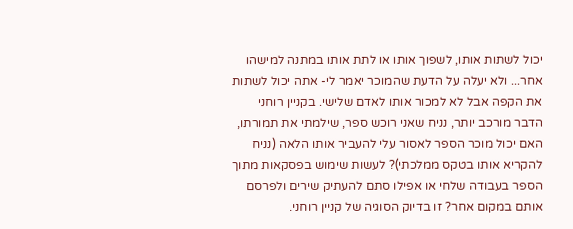יכול לשתות אותו, לשפוך אותו או לתת אותו במתנה למישהו אחר... ולא יעלה על הדעת שהמוכר יאמר לי- אתה יכול לשתות את הקפה אבל לא למכור אותו לאדם שלישי. בקניין רוחני הדבר מורכב יותר, נניח שאני רוכש ספר, שילמתי את תמורתו, האם יכול מוכר הספר לאסור עלי להעביר אותו הלאה (נניח להקריא אותו בטקס ממלכתי)? לעשות שימוש בפסקאות מתוך הספר בעבודה שלחי או אפילו סתם להעתיק שירים ולפרסם אותם במקום אחר? זו בדיוק הסוגיה של קניין רוחני.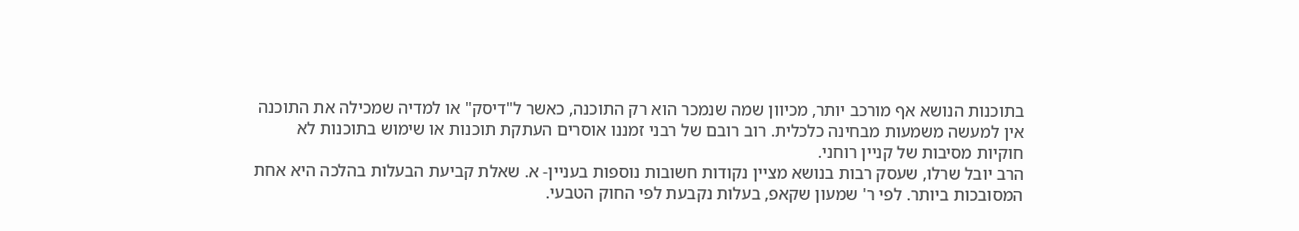בתוכנות הנושא אף מורכב יותר, מכיוון שמה שנמכר הוא רק התוכנה, כאשר ל"דיסק" או למדיה שמכילה את התוכנה אין למעשה משמעות מבחינה כלכלית. רוב רובם של רבני זמננו אוסרים העתקת תוכנות או שימוש בתוכנות לא חוקיות מסיבות של קניין רוחני.
הרב יובל שרלו, שעסק רבות בנושא מציין נקודות חשובות נוספות בעניין- א. שאלת קביעת הבעלות בהלכה היא אחת המסובכות ביותר. לפי ר' שמעון שקאפ, בעלות נקבעת לפי החוק הטבעי.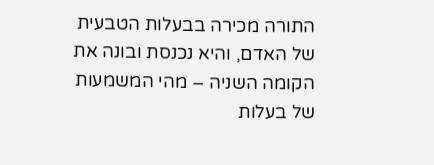התורה מכירה בבעלות הטבעית של האדם, והיא נכנסת ובונה את הקומה השניה – מהי המשמעות של בעלות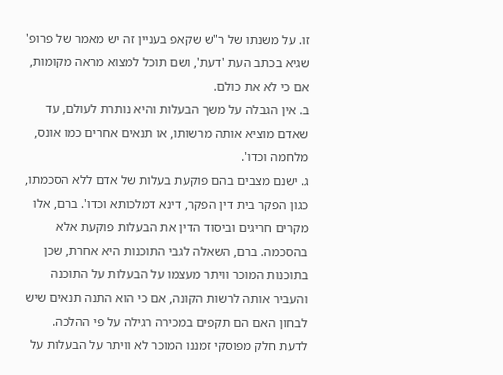זו. על משנתו של ר"ש שקאפ בעניין זה יש מאמר של פרופ' שגיא בכתב העת 'דעת', ושם תוכל למצוא מראה מקומות, אם כי לא את כולם.
ב. אין הגבלה על משך הבעלות והיא נותרת לעולם, עד שאדם מוציא אותה מרשותו, או תנאים אחרים כמו אונס, מלחמה וכדו'.
ג. ישנם מצבים בהם פוקעת בעלות של אדם ללא הסכמתו, כגון הפקר בית דין הפקר, דינא דמלכותא וכדו'. ברם, אלו מקרים חריגים וביסוד הדין את הבעלות פוקעת אלא בהסכמה. ברם, השאלה לגבי התוכנות היא אחרת, שכן בתוכנות המוכר וויתר מעצמו על הבעלות על התוכנה והעביר אותה לרשות הקונה, אם כי הוא התנה תנאים שיש לבחון האם הם תקפים במכירה רגילה על פי ההלכה. לדעת חלק מפוסקי זמננו המוכר לא וויתר על הבעלות על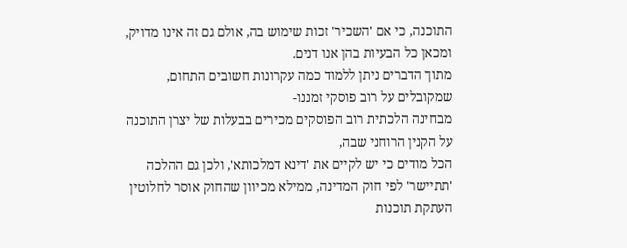התוכנה, כי אם 'השכיר' זכות שימוש בה, אולם גם זה אינו מדויק, ומכאן כל הבעיות בהן אנו דנים.
מתוך הדברים ניתן ללמוד כמה עקרונות חשובים התחום, שמקובלים על רוב פוסקי זמננו-
מבחינה הלכתית רוב הפוסקים מכירים בבעלות של יצרן התוכנה על הקנין הרוחני שבה,
הכל מודים כי יש לקיים את 'דינא דמלכותא', ולכן גם ההלכה 'תתיישר' לפי חוק המדינה, ממילא מכיוון שהחוק אוסר לחלוטין העתקת תוכנות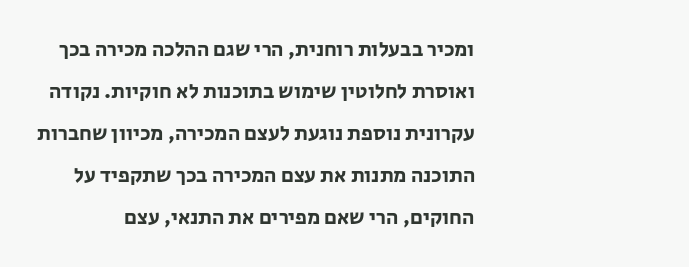ומכיר בבעלות רוחנית, הרי שגם ההלכה מכירה בכך ואוסרת לחלוטין שימוש בתוכנות לא חוקיות. נקודה עקרונית נוספת נוגעת לעצם המכירה, מכיוון שחברות התוכנה מתנות את עצם המכירה בכך שתקפיד על החוקים, הרי שאם מפירים את התנאי, עצם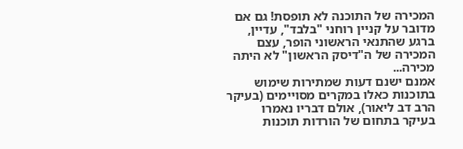המכירה של התוכנה לא תופסת! גם אם מדובר על קניין רוחני "בלבד", עדיין, ברגע שהתנאי הראשוני הופר, עצם המכירה של ה"דיסק הראשון" לא היתה מכירה...
אמנם ישנם דעות שמתירות שימוש בתוכנות כאלו במקרים מסויימים (בעיקר הרב דב ליאור), אולם דבריו נאמרו בעיקר בתחום של הורדות תוכנות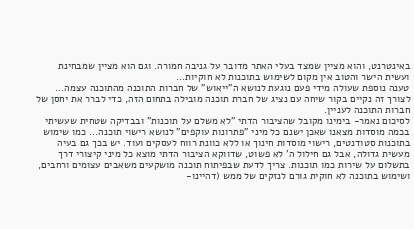באינטרנט, והוא מציין שמצד בעלי האתר מדובר על גניבה חמורה. וגם הוא מציין שמבחינת ועשית הישר והטוב אין מקום לשימוש בתוכנות לא חוקיות...
טענה נוספת שעולה מידי פעם נוגעת לנושא ה"ייאוש" של חברות התוכנה מהתוכנה עצמה... לצורך זה נקיים בקור שיחה עם נציג של חברת תוכנה מובילה בתחום הזה, כדי לברר את יחסן של חברות התוכנה לעניין.
לסיכום נאמר- בימינו מקובל שהציבור הדתי "לא משלם על תוכנות" ובבדיקה שטחית שעשיתי בכמה מוסדות מצאנו שאכן ישנם כל מיני "פתרונות עוקפים" לנושא רישוי תוכנה... כמו שימוש בתוכנות סטודנטים, רישוי מוסדות חינוך או ללא כוונת רווח לעסקים ועוד. יש בכך גם בעיה מעשית גדולה, אבל גם חילול ה' לא פשוט, שדווקא הציבור הדתי מוצא כל מיני קיצורי דרך בתשלום על שירות כמו תוכנות. צריך לדעת שבפיתוח תוכנה מושקעים משאבים עצומים ורחבים, ושימוש בתוכנה לא חוקית גורם לנזקים של ממש (דהיינו-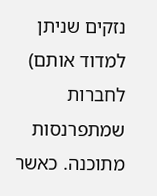נזקים שניתן למדוד אותם) לחברות שמתפרנסות מתוכנה. כאשר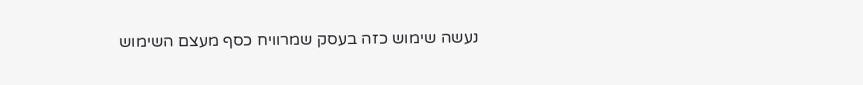נעשה שימוש כזה בעסק שמרוויח כסף מעצם השימוש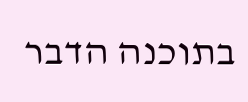בתוכנה הדבר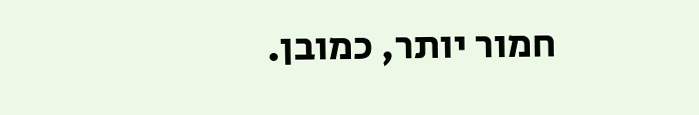חמור יותר, כמובן.